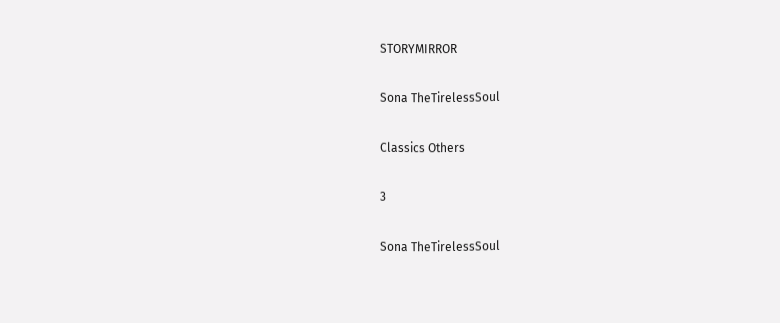STORYMIRROR

Sona TheTirelessSoul

Classics Others

3

Sona TheTirelessSoul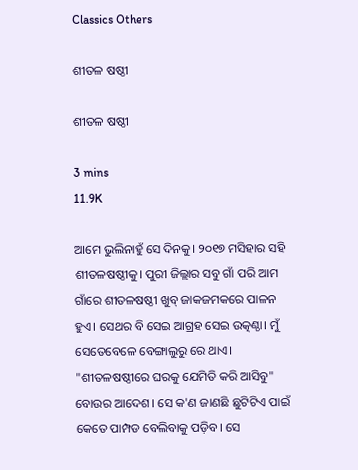Classics Others

ଶୀତଳ ଷଷ୍ଠୀ

ଶୀତଳ ଷଷ୍ଠୀ

3 mins
11.9K

ଆମେ ଭୁଲିନାହୁଁ ସେ ଦିନକୁ। ୨୦୧୭ ମସିହାର ସହି ଶୀତଳଷଷ୍ଠୀକୁ। ପୁରୀ ଜିଲ୍ଲାର ସବୁ ଗାଁ ପରି ଆମ ଗାଁରେ ଶୀତଳଷଷ୍ଠୀ ଖୁବ୍ ଜାକଜମକରେ ପାଳନ ହୁଏ। ସେଥର ବି ସେଇ ଆଗ୍ରହ ସେଇ ଉତ୍କଣ୍ଠା। ମୁଁ ସେତେବେଳେ ବେଙ୍ଗାଲୁରୁ ରେ ଥାଏ। "ଶୀତଳଷଷ୍ଠୀରେ ଘରକୁ ଯେମିତି କରି ଆସିବୁ" ବୋଉର ଆଦେଶ। ସେ କ'ଣ ଜାଣଛି ଛୁଟିଟିଏ ପାଇଁ କେତେ ପାମ୍ପଡ ବେଲିବାକୁ ପଡ଼ିବ। ସେ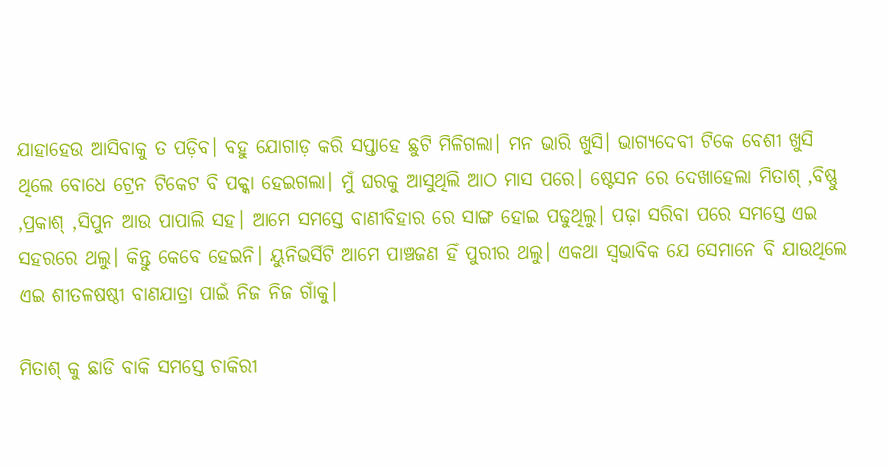ଯାହାହେଉ ଆସିବାକୁ ତ ପଡ଼ିବ। ବହୁ ଯୋଗାଡ଼ କରି ସପ୍ତାହେ ଛୁଟି ମିଳିଗଲା। ମନ ଭାରି ଖୁସି। ଭାଗ୍ୟଦେବୀ ଟିକେ ବେଶୀ ଖୁସି ଥିଲେ ବୋଧେ ଟ୍ରେନ ଟିକେଟ ବି ପକ୍କା ହେଇଗଲା। ମୁଁ ଘରକୁ ଆସୁଥିଲି ଆଠ ମାସ ପରେ। ଷ୍ଟେସନ ରେ ଦେଖାହେଲା ମିତାଶ୍ ,ବିଷ୍ଣୁ ,ପ୍ରକାଶ୍ ,ସିପୁନ ଆଉ ପାପାଲି ସହ। ଆମେ ସମସ୍ତେ ବାଣୀବିହାର ରେ ସାଙ୍ଗ ହୋଇ ପଢୁଥିଲୁ। ପଢ଼ା ସରିବା ପରେ ସମସ୍ତେ ଏଇ ସହରରେ ଥଲୁ। କିନ୍ତୁ କେବେ ହେଇନି। ୟୁନିଭର୍ସିଟି ଆମେ ପାଞ୍ଚଜଣ ହିଁ ପୁରୀର ଥଲୁ। ଏକଥା ସ୍ୱଭାବିକ ଯେ ସେମାନେ ବି ଯାଉଥିଲେ ଏଇ ଶୀତଳଷଷ୍ଠୀ ବାଣଯାତ୍ରା ପାଇଁ ନିଜ ନିଜ ଗାଁକୁ।

ମିତାଶ୍ କୁ ଛାଡି ବାକି ସମସ୍ତେ ଚାକିରୀ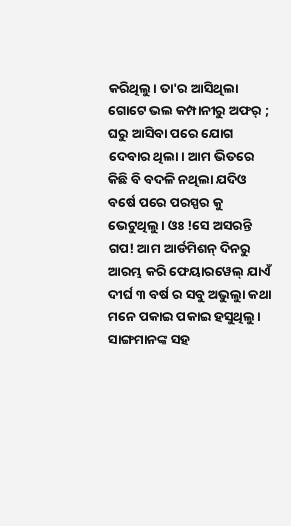କରିଥିଲୁ। ତା'ର ଆସିଥିଲା ଗୋଟେ ଭଲ କମ୍ପାନୀରୁ ଅଫର୍ ; ଘରୁ ଆସିବା ପରେ ଯୋଗ ଦେବାର ଥିଲା। ଆମ ଭିତରେ କିଛି ବି ବଦଳି ନଥିଲା ଯଦିଓ ବର୍ଷେ ପରେ ପରସ୍ପର କୁ ଭେଟୁଥିଲୁ। ଓଃ !ସେ ଅସରନ୍ତି ଗପ! ଆମ ଆର୍ଡମିଶନ୍ ଦିନରୁ ଆରମ୍ଭ କରି ଫେୟାରୱେଲ୍ ଯାଏଁ ଦୀର୍ଘ ୩ ବର୍ଷ ର ସବୁ ଅଭୁଲାୁ କଥା ମନେ ପକାଇ ପକାଇ ହସୁଥିଲୁ। ସାଙ୍ଗମାନଙ୍କ ସହ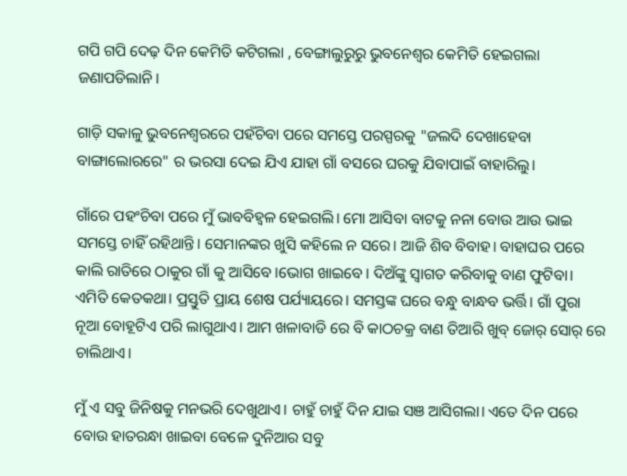ଗପି ଗପି ଦେଢ଼ ଦିନ କେମିତି କଟିଗଲା , ବେଙ୍ଗାଲୁରୁରୁ ଭୁବନେଶ୍ବର କେମିତି ହେଇଗଲା ଜଣାପଡିଲାନି।

ଗାଡ଼ି ସକାଳୁ ଭୁବନେଶ୍ବରରେ ପହଁଚିବା ପରେ ସମସ୍ତେ ପରସ୍ପରକୁ "ଜଲଦି ଦେଖାହେବା ବାଙ୍ଗାଲୋରରେ" ର ଭରସା ଦେଇ ଯିଏ ଯାହା ଗାଁ ବସରେ ଘରକୁ ଯିବାପାଇଁ ବାହାରିଲୁ।

ଗାଁରେ ପହଂଚିବା ପରେ ମୁଁ ଭାବବିହ୍ୱଳ ହେଇଗଲି। ମୋ ଆସିବା ବାଟକୁ ନନା ବୋଉ ଆଉ ଭାଇ ସମସ୍ତେ ଚାହିଁ ରହିଥାନ୍ତି। ସେମାନଙ୍କର ଖୁସି କହିଲେ ନ ସରେ। ଆଜି ଶିବ ବିବାହ। ବାହାଘର ପରେ କାଲି ରାତିରେ ଠାକୁର ଗାଁ କୁ ଆସିବେ।ଭୋଗ ଖାଇବେ। ଦିଅଁଙ୍କୁ ସ୍ବାଗତ କରିବାକୁ ବାଣ ଫୁଟିବା। ଏମିତି କେତକଥା। ପ୍ରସ୍ତୁତି ପ୍ରାୟ ଶେଷ ପର୍ଯ୍ୟାୟରେ। ସମସ୍ତଙ୍କ ଘରେ ବନ୍ଧୁ ବାନ୍ଧବ ଭର୍ତ୍ତି। ଗାଁ ପୁରା ନୂଆ ବୋହୂଟିଏ ପରି ଲାଗୁଥାଏ। ଆମ ଖଳାବାଡି ରେ ବି କାଠଚକ୍ର ବାଣ ତିଆରି ଖୁବ୍ ଜୋର୍ ସୋର୍ ରେ ଚାଲିଥାଏ।

ମୁଁ ଏ ସବୁ ଜିନିଷକୁ ମନଭରି ଦେଖୁଥାଏ। ଚାହୁଁ ଚାହୁଁ ଦିନ ଯାଇ ସଞ ଆସିଗଲା। ଏତେ ଦିନ ପରେ ବୋଉ ହାତରନ୍ଧା ଖାଇବା ବେଳେ ଦୁନିଆର ସବୁ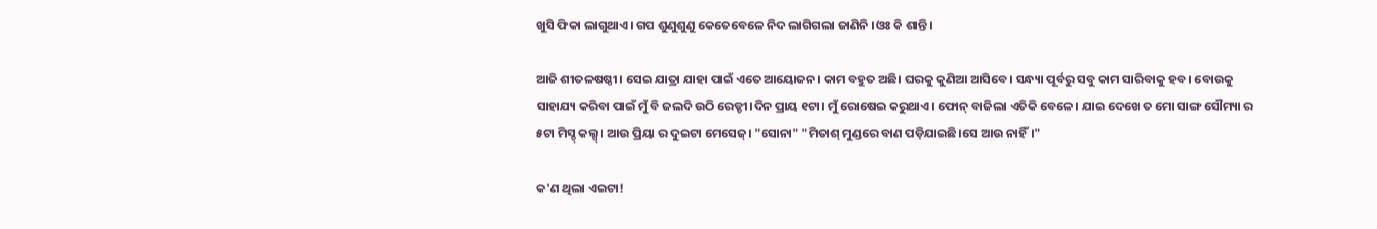ଖୁସି ଫିକା ଲାଗୁଥାଏ। ଗପ ଶୁଣୁଶୁଣୁ କେତେବେଳେ ନିଦ ଲାଗିଗଲା ଜାଣିନି ।ଓଃ କି ଶାନ୍ତି।

ଆଜି ଶୀତଳଷଷ୍ଠୀ। ସେଇ ଯାତ୍ରା ଯାହା ପାଇଁ ଏତେ ଆୟୋଜନ। କାମ ବହୁତ ଅଛି। ଘରକୁ କୁଣିଆ ଆସିବେ। ସନ୍ଧ୍ୟା ପୂର୍ବରୁ ସବୁ କାମ ସାରିବାକୁ ହବ। ବୋଉକୁ ସାହାଯ୍ୟ କରିବା ପାଇଁ ମୁଁ ବି ଜଲଦି ଉଠି ରେଡ୍ଡୀ।ଦିନ ପ୍ରାୟ ୧ଟା। ମୁଁ ରୋଷେଇ କରୁଥାଏ। ଫୋନ୍ ବାଜିଲା ଏତିକି ବେଳେ। ଯାଇ ଦେଖେ ତ ମୋ ସାଙ୍ଗ ସୌମ୍ୟା ର ୫ଟା ମିସ୍ଡ୍ କଲ୍ସ୍। ଆଉ ପ୍ରିୟା ର ଦୁଇଟା ମେସେଜ୍। "ସୋନା" "ମିତାଶ୍ ମୁଣ୍ଡରେ ବାଣ ପଡ଼ିଯାଇଛି।ସେ ଆଉ ନାହିଁ।"

କ'ଣ ଥିଲା ଏଇଟା!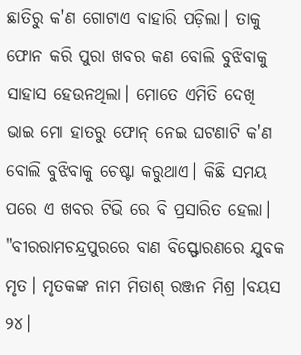ଛାତିରୁ କ'ଣ ଗୋଟାଏ ବାହାରି ପଡ଼ିଲା। ତାକୁ ଫୋନ କରି ପୁରା ଖବର କଣ ବୋଲି ବୁଝିବାକୁ ସାହାସ ହେଉନଥିଲା। ମୋତେ ଏମିତି ଦେଖି ଭାଇ ମୋ ହାତରୁ ଫୋନ୍ ନେଇ ଘଟଣାଟି କ'ଣ ବୋଲି ବୁଝିବାକୁ ଚେଷ୍ଟା କରୁଥାଏ। କିଛି ସମୟ ପରେ ଏ ଖବର ଟିଭି ରେ ବି ପ୍ରସାରିତ ହେଲା। "ବୀରରାମଚନ୍ଦ୍ରପୁରରେ ବାଣ ବିସ୍ଫୋରଣରେ ଯୁବକ ମୃତ। ମୃତକଙ୍କ ନାମ ମିତାଶ୍ ରଞ୍ଜନ ମିଶ୍ର ।ବୟସ ୨୪।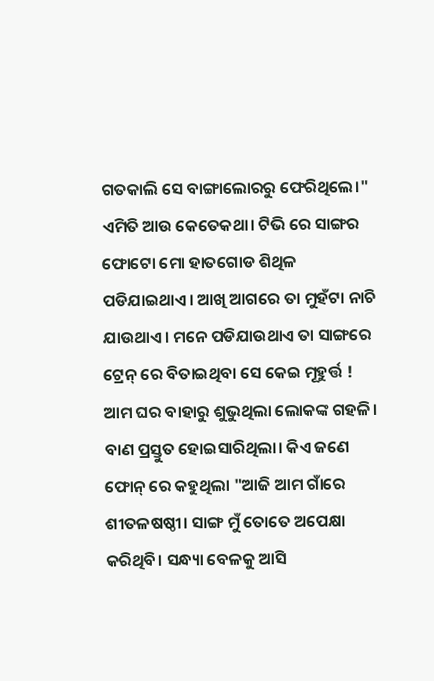ଗତକାଲି ସେ ବାଙ୍ଗାଲୋରରୁ ଫେରିଥିଲେ।" ଏମିତି ଆଉ କେତେକଥା। ଟିଭି ରେ ସାଙ୍ଗର ଫୋଟୋ ମୋ ହାତଗୋଡ ଶିଥିଳ ପଡିଯାଇଥାଏ। ଆଖି ଆଗରେ ତା ମୁହଁଟା ନାଚି ଯାଉଥାଏ। ମନେ ପଡିଯାଉଥାଏ ତା ସାଙ୍ଗରେ ଟ୍ରେନ୍ ରେ ବିତାଇଥିବା ସେ କେଇ ମୂହୁର୍ତ୍ତ ! ଆମ ଘର ବାହାରୁ ଶୁଭୁଥିଲା ଲୋକଙ୍କ ଗହଳି। ବାଣ ପ୍ରସ୍ତୁତ ହୋଇସାରିଥିଲା। କିଏ ଜଣେ ଫୋନ୍ ରେ କହୁଥିଲା "ଆଜି ଆମ ଗାଁରେ ଶୀତଳଷଷ୍ଠୀ। ସାଙ୍ଗ ମୁଁ ତୋତେ ଅପେକ୍ଷା କରିଥିବି। ସନ୍ଧ୍ୟା ବେଳକୁ ଆସି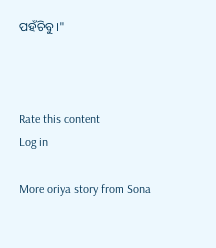ପହଁଚିବୁ।"



Rate this content
Log in

More oriya story from Sona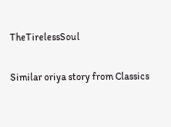TheTirelessSoul

Similar oriya story from Classics